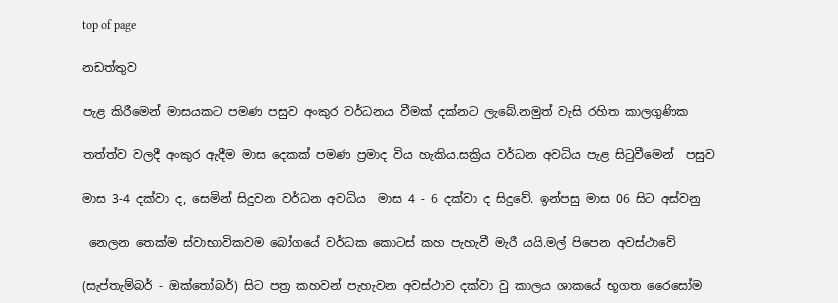top of page

නඩත්තුව

පැළ කිරීමෙන් මාසයකට පමණ පසුව අංකුර වර්ධනය වීමක් දක්නට ලැබේ.නමුත් වැසි රහිත කාලගුණික

තත්ත්ව වලදී අංකුර ඇදීම මාස දෙකක් පමණ ප්‍රමාද විය හැකිය.සක්‍රිය වර්ධන අවධිය පැළ සි‍ටුවීමෙන්  පසුව

මාස 3-4 දක්වා ද, සෙමින් සිදුවන වර්ධන අවධිය  මාස 4 - 6 දක්වා ද සිදුවේ. ඉන්පසු මාස 06 සිට අස්වනු

 නෙලන තෙක්ම ස්වාභාවිකවම බෝගයේ වර්ධක කොටස් කහ පැහැවී මැරී යයි.මල් පිපෙන අවස්ථාවේ

(සැප්තැම්බර් - ඔක්තෝබර්) සිට පත්‍ර කහවන් පැහැවන අවස්ථාව දක්වා වු කාලය ශාකයේ භූගත රෛසෝම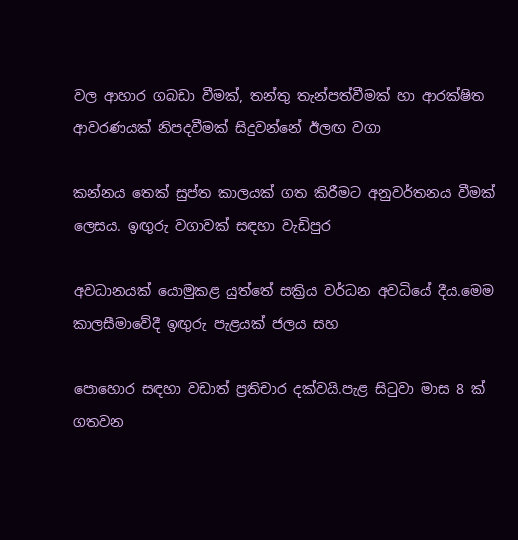වල ආහාර ගබඩා වීමක්, තන්තු තැන්පත්වීමක් හා ආරක්ෂිත ආවරණයක් නිපදවීමක් සිදුවන්නේ ඊලඟ වගා

කන්නය තෙක් සුප්ත කාලයක් ගත කිරීමට අනුවර්තනය වීමක් ලෙසය. ඉඟුරු වගාවක් සඳහා වැඩිපුර

අවධානයක් යොමුකළ යුත්තේ සක්‍රිය වර්ධන අවධියේ දීය.මෙම කාලසීමාවේදී ඉඟුරු පැළයක් ජලය සහ

පොහොර සඳහා වඩාත් ප්‍රතිචාර දක්වයි.පැළ සි‍ටුවා මාස 8 ක් ගතවන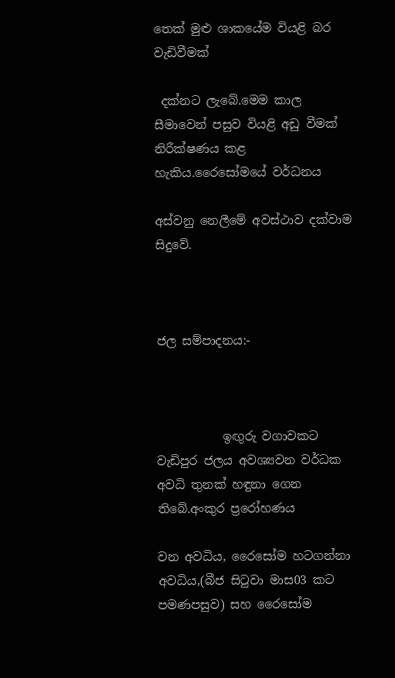තෙක් මුළු ශාකයේම වියළි බර වැඩිවීමක්

 දක්නට ලැබේ.මෙම කාල සීමාවෙන් පසුව වියළි අඩු වීමක් නිරීක්ෂණය කළ හැකිය.රෛසෝමයේ වර්ධනය

අස්වනු නෙලීමේ අවස්ථාව දක්වාම සිදුවේ.



ජල සම්පාදනය:-



           ඉඟුරු වගාවකට වැඩිපුර ජලය අවශ්‍යවන වර්ධක අවධි තුනක් හඳුනා ගෙන තිබේ.අංකුර ප්‍රරෝහණය

වන අවධිය, රෛසෝම හටගන්නා අවධිය,(බීජ සි‍ටුවා මාස03 කට පමණපසුව) සහ රෛසෝම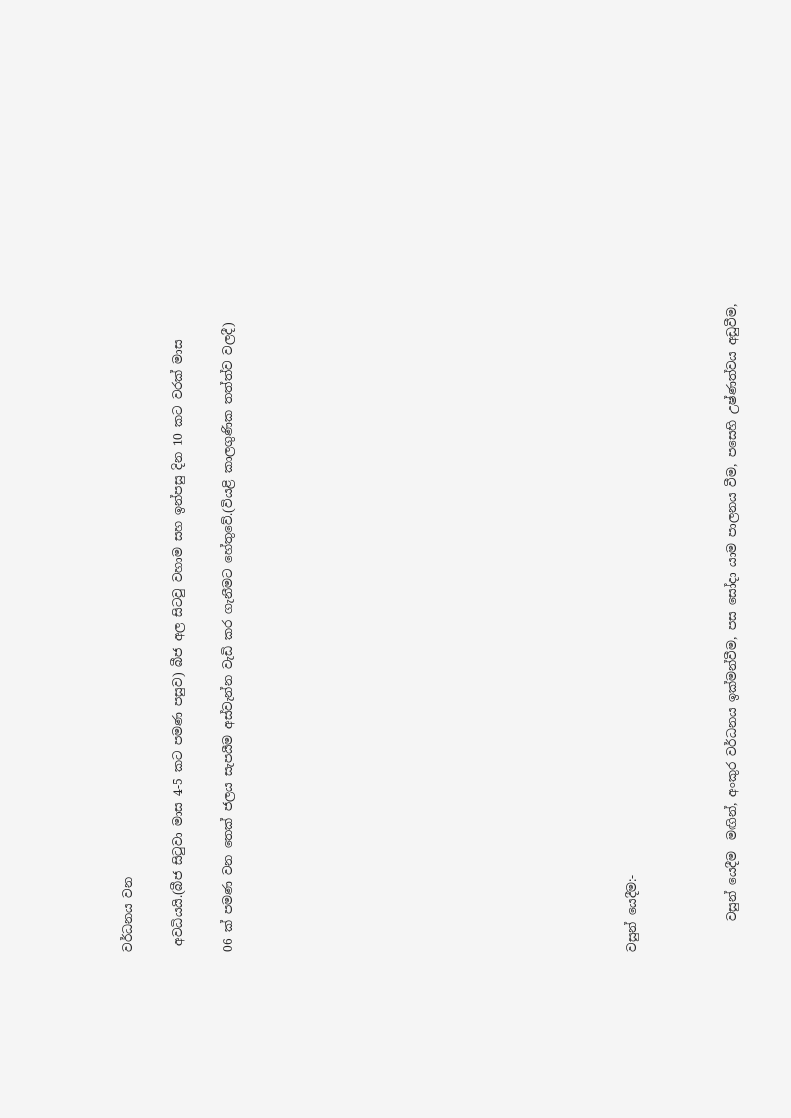වර්ධනය වන

 අවධියයි.(බීජ සි‍ටුවා මාස 4-5 කට පමණ පසුව) බීජ අල සිටවු වහාම සහ ඉන්පසු දින 10 කට වරක් මාස

06 ක් පමණ වන තෙක් ජලය සැපයීම අස්වැන්න වැඩි කර ගැනීමට හේතුවේ.(වියළි කාලගුණික තත්ත්ව වලදී)















වසුන් යෙදීම:-



     වසුන් යෙදීම  මඟින්, අංකුර වර්ධනය ඉක්මන්වීම, පස සෝදා යාම පාලනය වීම, පසෙහි උෂ්ණත්වය අඩුවීම,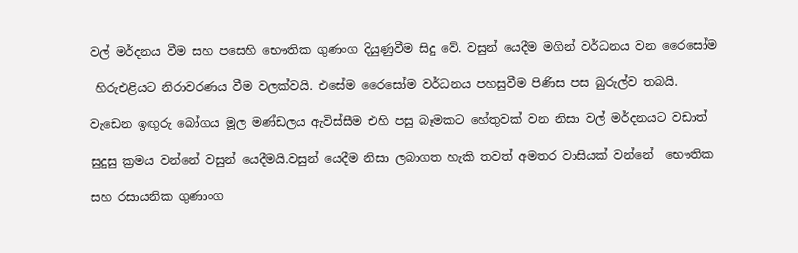වල් මර්දනය වීම සහ පසෙහි භෞතික ගුණංග දියුණුවීම සිදු වේ. වසුන් යෙදීම මගින් වර්ධනය වන රෛසෝම

 හිරුඑළියට නිරාවරණය වීම වලක්වයි. එසේම රෛසෝම වර්ධනය පහසුවීම පිණිස පස බුරුල්ව තබයි.

වැඩෙන ඉඟුරු බෝගය මූල මණ්ඩලය ඇවිස්සීම එහි පසු බෑමකට හේතුවක් වන නිසා වල් මර්දනයට වඩාත්

සුදුසු ක්‍රමය වන්නේ වසුන් යෙදීමයි.වසුන් යෙදීම නිසා ලබාගත හැකි තවත් අමතර වාසියක් වන්නේ  භෞතික

සහ රසායනික ගුණාංග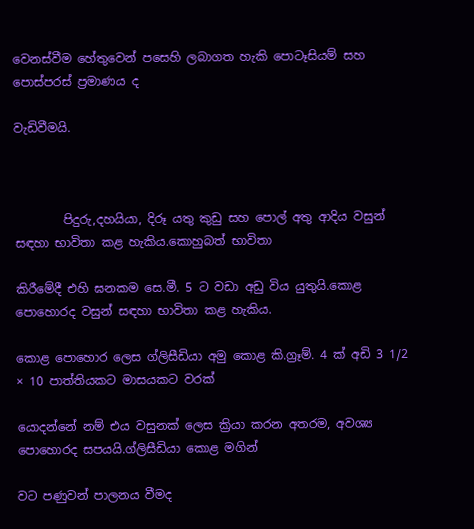වෙනස්වීම හේතුවෙන් පසෙහි ලබාගත හැකි පොටෑසියම් සහ පොස්පරස් ප්‍රමාණය ද

වැඩිවීමයි.



        පිදුරු,දහයියා, දිරූ යතු කුඩු සහ පොල් අතු ආදිය වසුන් සඳහා භාවිතා කළ හැකිය.කොහුබත් භාවිතා

කිරීමේදී එහි ඝනකම සෙ.මී. 5 ට වඩා අඩු විය යුතුයි.කොළ පොහොරද වසුන් සඳහා භාවිතා කළ හැකිය.

කොළ පොහොර ලෙස ග්ලිසීඩියා අමු කොළ කි.ග්‍රෑම්. 4 ක් අඩි 3 1/2 × 10 පාත්තියකට මාසයකට වරක්

යොදන්නේ නම් එය වසුනක් ලෙස ක්‍රියා කරන අතරම, අවශ්‍ය පොහොරද සපයයි.ග්ලිසීඩියා කොළ මගින්

වට පණුවන් පාලනය වීමද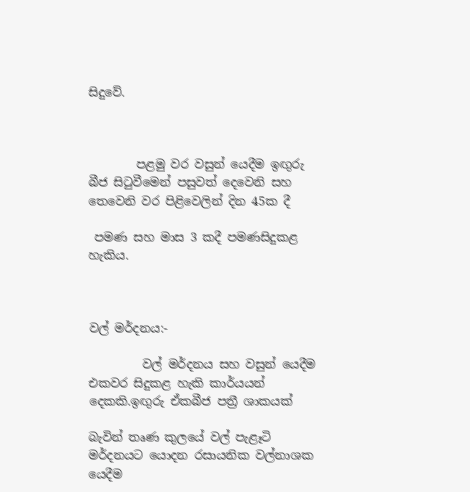සිදුවේ.



        පළමු වර වසුන් යෙදීම ඉඟුරු බීජ සි‍ටුවීමෙන් පසුවත් දෙවෙනි සහ තෙවෙනි වර පිළිවෙලින් දින 45ක දී

 පමණ සහ මාස 3 කදී පමණසිදුකළ හැකිය.



වල් මර්දනය:-

         වල් මර්දනය සහ වසුන් යෙදීම එකවර සිදුකළ හැකි කාර්යයන් දෙකකි.ඉඟුරු ඒකබීජ පත්‍රී ශාකයක්

බැවින් තෘණ කුලයේ වල් පැළෑටි මර්දනයට යොදන රසායනික වල්නාශක යෙදීම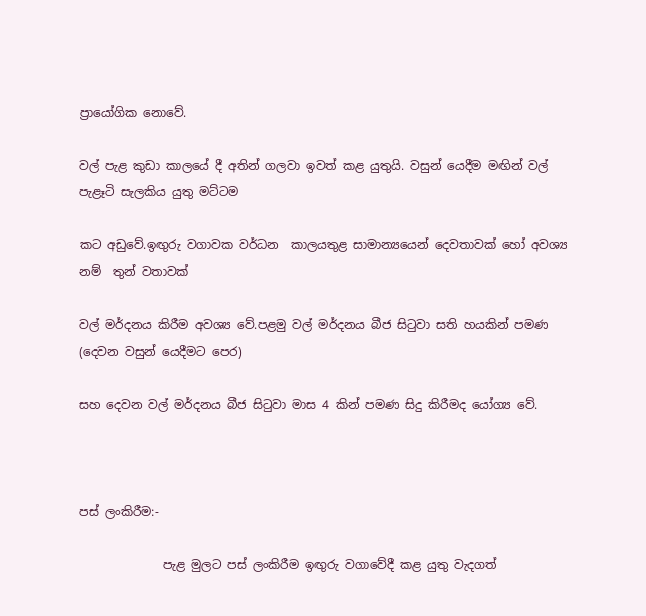ප්‍රායෝගික නොවේ.

වල් පැළ කුඩා කාලයේ දී අතින් ගලවා ඉවත් කළ යුතුයි. වසුන් යෙදීම මඟින් වල් පැළෑටි සැලකිය යුතු මට්ටම

කට අඩුවේ.ඉඟුරු වගාවක වර්ධන  කාලයතුළ සාමාන්‍යයෙන් දෙවතාවක් හෝ අවශ්‍ය නම්  තුන් වතාවක්

වල් මර්දනය කිරීම අවශ්‍ය වේ.පළමු වල් මර්දනය බීජ සි‍ටුවා සති හයකින් පමණ (දෙවන වසුන් යෙදීමට පෙර)

සහ දෙවන වල් මර්දනය බීජ සි‍ටුවා මාස 4 කින් පමණ සිදු කිරීමද යෝග්‍ය වේ.



පස් ලංකිරීම:-

              පැළ මුලට පස් ලංකිරීම ඉඟුරු වගාවේදී කළ යුතු වැදගත්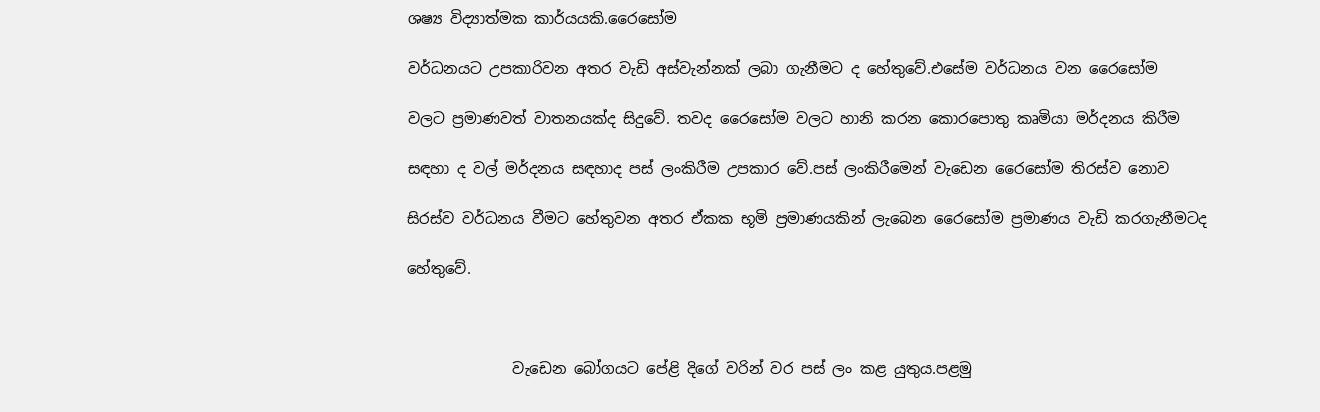ශෂ්‍ය විද්‍යාත්මක කාර්යයකි.රෛසෝම

වර්ධනයට උපකාරිවන අතර වැඩි අස්වැන්නක් ලබා ගැනීමට ද හේතුවේ.එසේම වර්ධනය වන රෛසෝම

වලට ප්‍රමාණවත් වාතනයක්ද සිදුවේ. තවද රෛසෝම වලට හානි කරන කොරපොතු කෘමියා මර්දනය කිරීම

සඳහා ද වල් මර්දනය සඳහාද පස් ලංකිරීම උපකාර වේ.පස් ලංකිරීමෙන් වැඩෙන රෛසෝම තිරස්ව නොව

සිරස්ව වර්ධනය වීමට හේතුවන අතර ඒකක භූමි ප්‍රමාණයකින් ලැබෙන රෛසෝම ප්‍රමාණය වැඩි කරගැනීමටද

හේතුවේ.



              වැඩෙන බෝගයට පේළි දිගේ වරින් වර පස් ලං කළ යුතුය.පළමු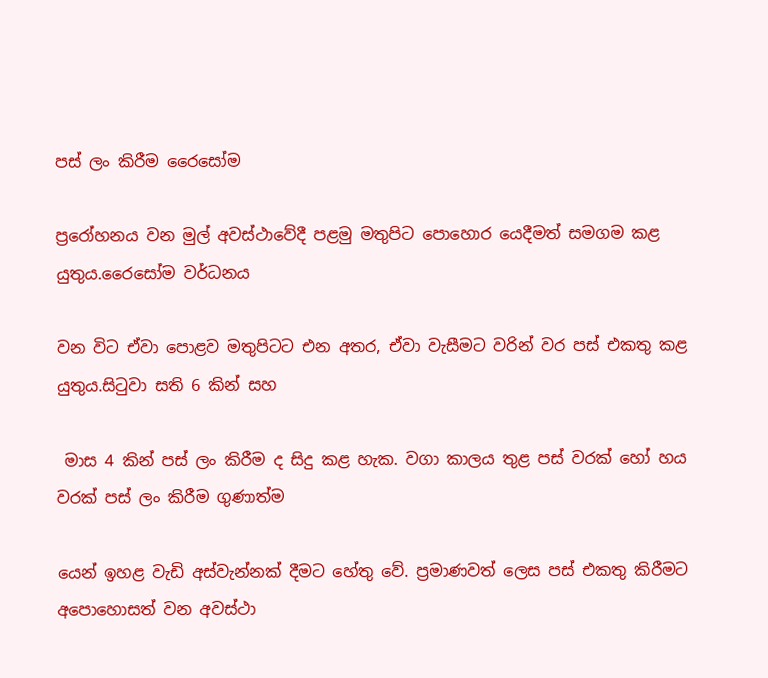පස් ලං කිරීම රෛසෝම

ප්‍රරෝහනය වන මුල් අවස්ථාවේදී පළමු මතුපිට පොහොර යෙදීමත් සමගම කළ යුතුය.රෛසෝම වර්ධනය

වන විට ඒවා පොළව මතුපිටට එන අතර, ඒවා වැසීමට වරින් වර පස් එකතු කළ යුතුය.සි‍ටුවා සති 6 කින් සහ

 මාස 4 කින් පස් ලං කිරීම ද සිදු කළ හැක. වගා කාලය තුළ පස් වරක් හෝ හය වරක් පස් ලං කිරීම ගුණාත්ම

යෙන් ඉහළ වැඩි අස්වැන්නක් දීමට හේතු වේ. ප්‍රමාණවත් ලෙස පස් එකතු කිරීමට අපොහොසත් වන අවස්ථා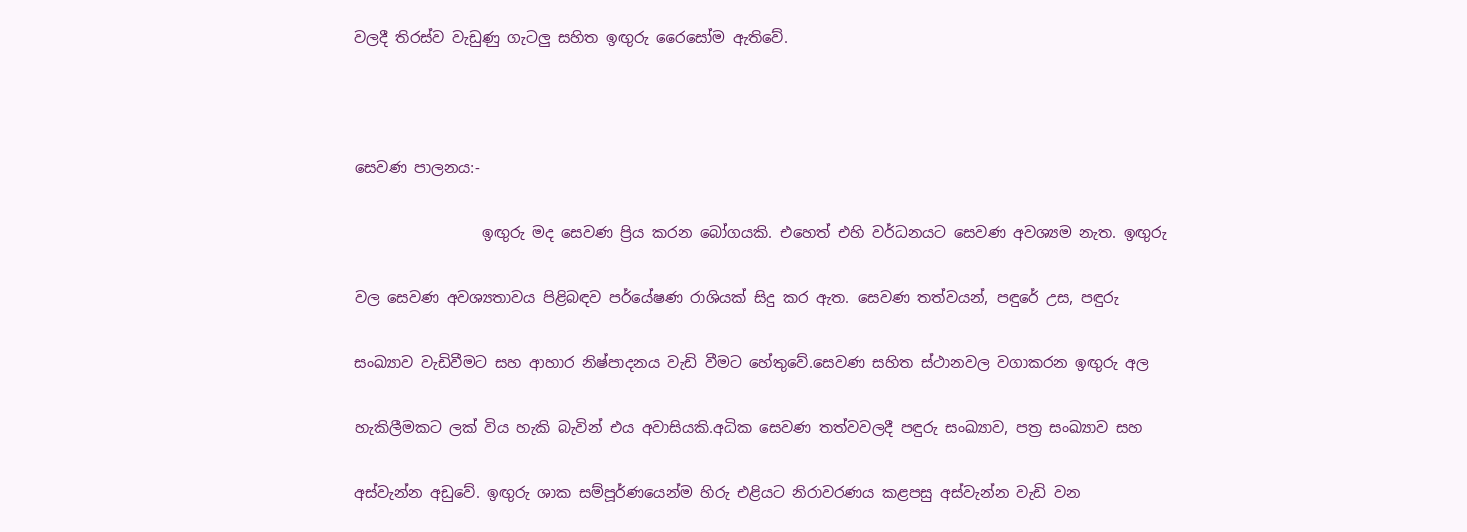වලදී තිරස්ව වැඩුණු ගැටලු සහිත ඉඟුරු රෛසෝම ඇතිවේ.



සෙවණ පාලනය:-

                 ඉඟුරු මද සෙවණ ප්‍රිය කරන බෝගයකි. එහෙත් එහි වර්ධනයට සෙවණ අවශ්‍යම නැත. ඉඟුරු

වල සෙවණ අවශ්‍යතාවය පිළිබඳව පර්යේෂණ රාශියක් සිදු කර ඇත. සෙවණ තත්වයන්, පඳුරේ උස, පඳුරු

සංඛ්‍යාව වැඩිවීමට සහ ආහාර නිෂ්පාදනය වැඩි වීමට හේතුවේ.සෙවණ සහිත ස්ථානවල වගාකරන ඉඟුරු අල

හැකිලීමකට ලක් විය හැකි බැවින් එය අවාසියකි.අධික සෙවණ තත්වවලදී පඳුරු සංඛ්‍යාව, පත්‍ර සංඛ්‍යාව සහ

අස්වැන්න අඩුවේ. ඉඟුරු ශාක සම්පූර්ණයෙන්ම හිරු එළියට නිරාවරණය කළපසු අස්වැන්න වැඩි වන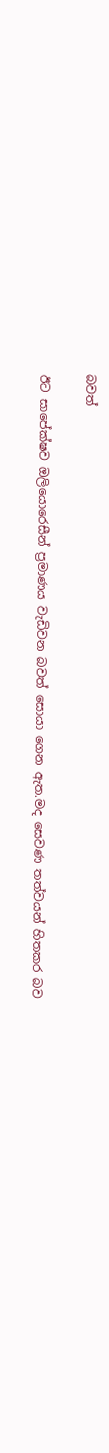බවත්

ඊට සාපේක්ෂව ඔලියොරෙසීන් ප්‍රමාණය වැඩිවන බවත් සොයා ගෙන ඇත.මද සෙවණ තත්වයන් හිතකර බව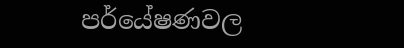පර්යේෂණවල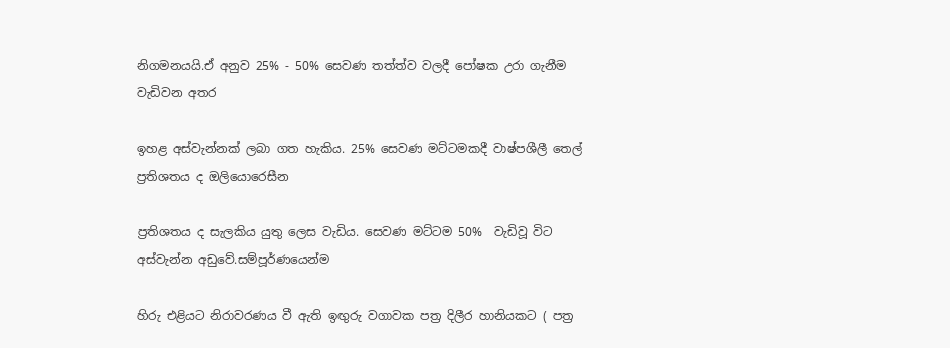නිගමනයයි.ඒ අනුව 25% - 50% සෙවණ තත්ත්ව වලදී පෝෂක උරා ගැනීම වැඩිවන අතර

ඉහළ අස්වැන්නක් ලබා ගත හැකිය. 25% සෙවණ මට්ටමකදී වාෂ්පශීලී තෙල් ප්‍රතිශතය ද ඔලියොරෙසීන

ප්‍රතිශතය ද සැලකිය යුතු ලෙස වැඩිය. සෙවණ මට්ටම 50%  වැඩිවූ විට අස්වැන්න අඩුවේ.සම්පූර්ණයෙන්ම

හිරු එළියට නිරාවරණය වී ඇති ඉඟුරු වගාවක පත්‍ර දිලීර හානියකට ( පත්‍ර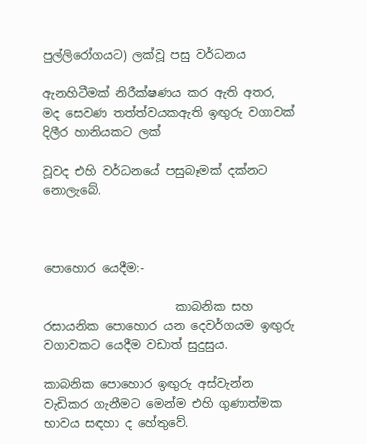පුල්ලිරෝගයට) ලක්වූ පසු වර්ධනය

ඇනහිටීමක් නිරීක්ෂණය කර ඇති අතර, මද සෙවණ තත්ත්වයකඇති ඉඟුරු වගාවක් දිලීර හානියකට ලක්

වූවද එහි වර්ධනයේ පසුබෑමක් දක්නට නොලැබේ.



පොහොර යෙදීම:-

                      කාබනික සහ රසායනික පොහොර යන දෙවර්ගයම ඉඟුරු වගාවකට යෙදීම වඩාත් සුදුසුය.

කාබනික පොහොර ඉඟුරු අස්වැන්න වැඩිකර ගැනීමට මෙන්ම එහි ගුණාත්මක භාවය සඳහා ද හේතුවේ.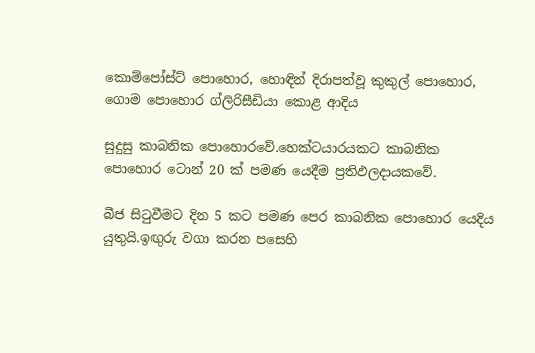කොම්පෝස්ට් පොහොර, හොඳින් දිරාපත්වූ කුකුල් පොහොර, ගොම පොහොර ග්ලිරිසීඩියා කොළ ආදිය

සුදුසු කාබනික පොහොරවේ.හෙක්ටයාරයකට කාබනික පොහොර ටොන් 20 ක් පමණ යෙදීම ප්‍රතිඵලදායකවේ.

බීජ සි‍ටුවීමට දින 5 කට පමණ පෙර කාබනික පොහොර යෙදිය යුතුයි.ඉඟුරු වගා කරන පසෙහි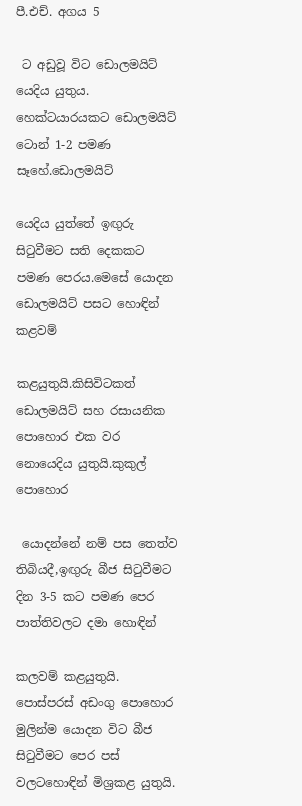පී.එච්. අගය 5

 ට අඩුවූ විට ඩොලමයිට් යෙදිය යුතුය. හෙක්ටයාරයකට ඩොලමයිට් ටොන් 1-2 පමණ සෑහේ.ඩොලමයිට්

යෙදිය යුත්තේ ඉඟුරු සි‍ටුවීමට සති දෙකකට පමණ පෙරය.මෙසේ යොදන ඩොලමයිට් පසට හොඳින් කළවම්

කළයුතුයි.කිසිවිටකත් ඩොලමයිට් සහ රසායනික පොහොර එක වර නොයෙදිය යුතුයි.කුකුල් පොහොර

 යොදන්නේ නම් පස තෙත්ව තිබියදී,ඉඟුරු බීජ සි‍ටුවීමට දින 3-5 කට පමණ පෙර පාත්තිවලට දමා හොඳින්

කලවම් කළයුතුයි. පොස්පරස් අඩංගු පොහොර මුලින්ම යොදන විට බීජ සි‍ටුවීමට පෙර පස් වලටහොඳින් මිශ්‍රකළ යුතුයි.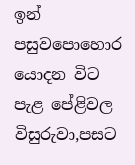ඉන් පසුවපොහොර යොදන විට පැළ පේළිවල විසුරුවා,පසට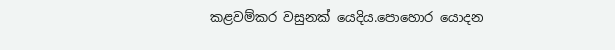කළවම්කර වසුනක් යෙදිය.පොහොර යොදන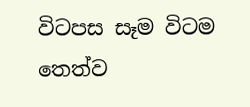විටපස සෑම විටම තෙත්ව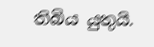තිබිය යුතුයි.